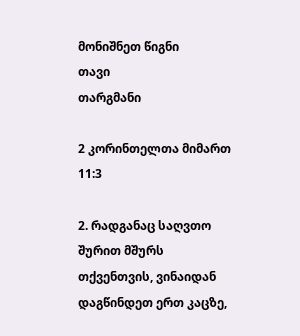მონიშნეთ წიგნი
თავი
თარგმანი

2 კორინთელთა მიმართ 11:3

2. რადგანაც საღვთო შურით მშურს თქვენთვის, ვინაიდან დაგწინდეთ ერთ კაცზე,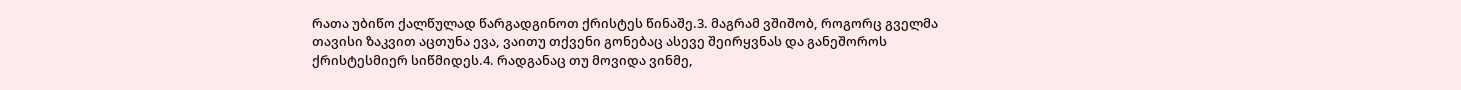რათა უბიწო ქალწულად წარგადგინოთ ქრისტეს წინაშე.3. მაგრამ ვშიშობ, როგორც გველმა თავისი ზაკვით აცთუნა ევა, ვაითუ თქვენი გონებაც ასევე შეირყვნას და განეშოროს ქრისტესმიერ სიწმიდეს.4. რადგანაც თუ მოვიდა ვინმე,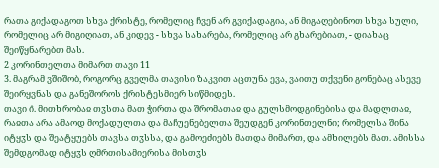რათა გიქადაგოთ სხვა ქრისტე, რომელიც ჩვენ არ გვიქადაგია, ან მიგაღებინოთ სხვა სული, რომელიც არ მიგიღიათ, ან კიდევ - სხვა სახარება, რომელიც არ გხარებიათ, - დიახაც შეიწყნარებთ მას.
2 კორინთელთა მიმართ თავი 11
3. მაგრამ ვშიშობ, როგორც გველმა თავისი ზაკვით აცთუნა ევა, ვაითუ თქვენი გონებაც ასევე შეირყვნას და განეშოროს ქრისტესმიერ სიწმიდეს.
თავი ი̂. მითხრობაჲ თჳსთა მათ ჭირთა და შრომათაჲ და გულსმოდგინებისა და მადლთაჲ, რაჲთა არა ამაოდ მოქადულთა და მაჩუენებელთა შეუდგენ კორინთელნი; რომელსა შინა იტყჳს და შეატყუებს თავსა თჳსსა, და გამოეძიებს მათდა მიმართ, და ამხილებს მათ. ამისსა შემდგომად იტყჳს ღმრთისამიერისა მისთჳს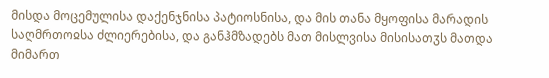მისდა მოცემულისა დაქენჯნისა პატიოსნისა, და მის თანა მყოფისა მარადის საღმრთოჲსა ძლიერებისა, და განჰმზადებს მათ მისლვისა მისისათჳს მათდა მიმართ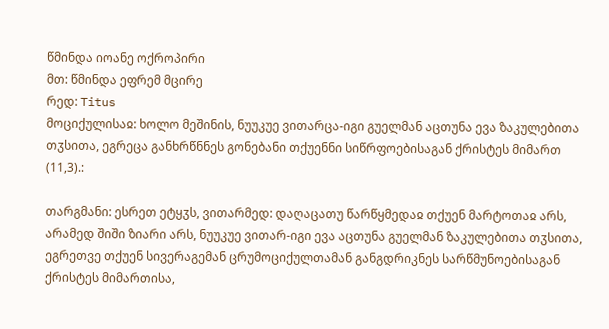წმინდა იოანე ოქროპირი
მთ: წმინდა ეფრემ მცირე
რედ: Titus
მოციქულისაჲ: ხოლო მეშინის, ნუუკუე ვითარცა-იგი გუელმან აცთუნა ევა ზაკულებითა თჳსითა, ეგრეცა განხრწნნეს გონებანი თქუენნი სიწრფოებისაგან ქრისტეს მიმართ (11,3).:

თარგმანი: ესრეთ ეტყჳს, ვითარმედ: დაღაცათუ წარწყმედაჲ თქუენ მარტოთაჲ არს, არამედ შიში ზიარი არს, ნუუკუე ვითარ-იგი ევა აცთუნა გუელმან ზაკულებითა თჳსითა, ეგრეთვე თქუენ სივერაგემან ცრუმოციქულთამან განგდრიკნეს სარწმუნოებისაგან ქრისტეს მიმართისა,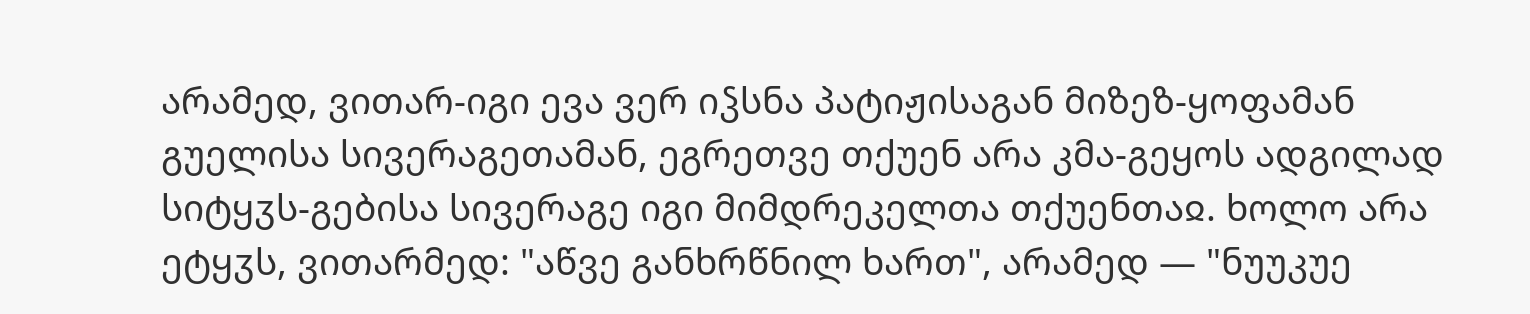არამედ, ვითარ-იგი ევა ვერ იჴსნა პატიჟისაგან მიზეზ-ყოფამან გუელისა სივერაგეთამან, ეგრეთვე თქუენ არა კმა-გეყოს ადგილად სიტყჳს-გებისა სივერაგე იგი მიმდრეკელთა თქუენთაჲ. ხოლო არა ეტყჳს, ვითარმედ: "აწვე განხრწნილ ხართ", არამედ — "ნუუკუე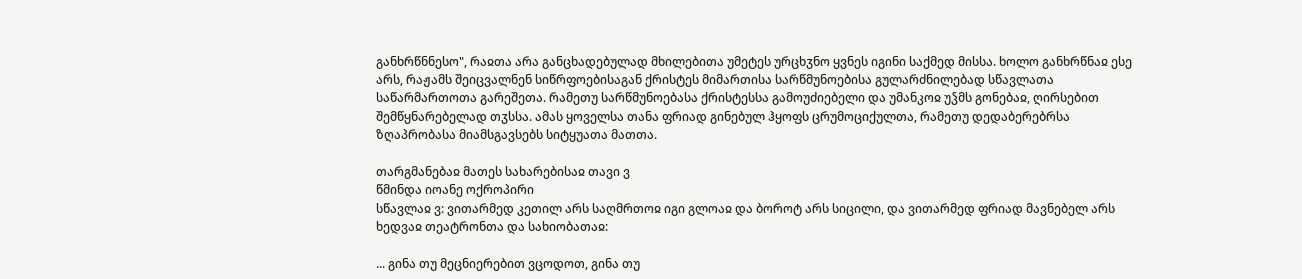განხრწნნესო", რაჲთა არა განცხადებულად მხილებითა უმეტეს ურცხჳნო ყვნეს იგინი საქმედ მისსა. ხოლო განხრწნაჲ ესე არს, რაჟამს შეიცვალნენ სიწრფოებისაგან ქრისტეს მიმართისა სარწმუნოებისა გულარძნილებად სწავლათა საწარმართოთა გარეშეთა. რამეთუ სარწმუნოებასა ქრისტესსა გამოუძიებელი და უმანკოჲ უჴმს გონებაჲ, ღირსებით შემწყნარებელად თჳსსა. ამას ყოველსა თანა ფრიად გინებულ ჰყოფს ცრუმოციქულთა, რამეთუ დედაბერებრსა ზღაპრობასა მიამსგავსებს სიტყუათა მათთა.

თარგმანებაჲ მათეს სახარებისაჲ თავი ვ
წმინდა იოანე ოქროპირი
სწავლაჲ ვ: ვითარმედ კეთილ არს საღმრთოჲ იგი გლოაჲ და ბოროტ არს სიცილი, და ვითარმედ ფრიად მავნებელ არს ხედვაჲ თეატრონთა და სახიობათაჲ:

... გინა თუ მეცნიერებით ვცოდოთ, გინა თუ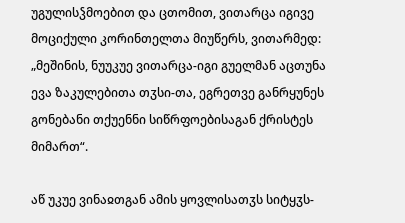უგულისჴმოებით და ცთომით, ვითარცა იგივე მოციქული კორინთელთა მიუწერს, ვითარმედ: „მეშინის, ნუუკუე ვითარცა-იგი გუელმან აცთუნა ევა ზაკულებითა თჳსი-თა, ეგრეთვე განრყუნეს გონებანი თქუენნი სიწრფოებისაგან ქრისტეს მიმართ“.

აწ უკუე ვინაჲთგან ამის ყოვლისათჳს სიტყჳს-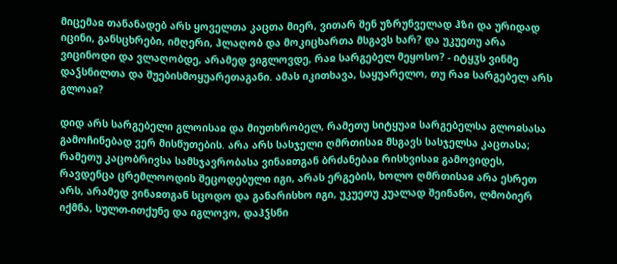მიცემაჲ თანანადებ არს ყოველთა კაცთა მიერ, ვითარ შენ უზრუნველად ჰზი და ურიდად იცინი, განსცხრები, იმღერი, ჰლაღობ და მოკიცხართა მსგავს ხარ? და უკუეთუ არა ვიცინოდი და ვლაღობდე, არამედ ვიგლოვდე, რაჲ სარგებელ მეყოსო? - იტყჳს ვინმე დაჴსნილთა და შუებისმოყუარეთაგანი. ამას იკითხავა, საყუარელო, თუ რაჲ სარგებელ არს გლოაჲ?

დიდ არს სარგებელი გლოისაჲ და მიუთხრობელ, რამეთუ სიტყუაჲ სარგებელსა გლოჲსასა გამოჩინებად ვერ მისწუთების. არა არს სასჯელი ღმრთისაჲ მსგავს სასჯელსა კაცთასა; რამეთუ კაცობრივსა სამსჯავრობასა ვინაჲთგან ბრძანებაჲ რისხვისაჲ გამოვიდეს, რავდენცა ცრემლოოდის შეცოდებული იგი, არას ერგების, ხოლო ღმრთისაჲ არა ესრეთ არს, არამედ ვინაჲთგან სცოდო და განარისხო იგი, უკუეთუ კუალად შეინანო, ლმობიერ იქმნა, სულთ-ითქუნე და იგლოვო, დაჰჴსნი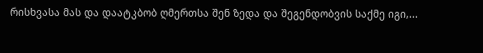რისხვასა მას და დაატკბობ ღმერთსა შენ ზედა და შეგენდობვის საქმე იგი,...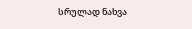სრულად ნახვა